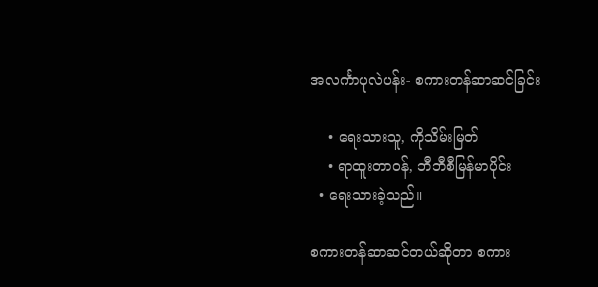အလင်္ကာပုလဲပန်း- စကားတန်ဆာဆင်ခြင်း

    • ရေးသားသူ, ကိုသိမ်းမြတ်
    • ရာထူးတာဝန်, ဘီဘီစီမြန်မာပိုင်း
  • ရေးသားခဲ့သည်။

စကားတန်ဆာဆင်တယ်ဆိုတာ စကား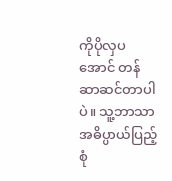ကိုပိုလှပအောင် တန်ဆာဆင်တာပါပဲ။ သူ့ဘာသာအဓိပ္ပာယ်ပြည့်စုံ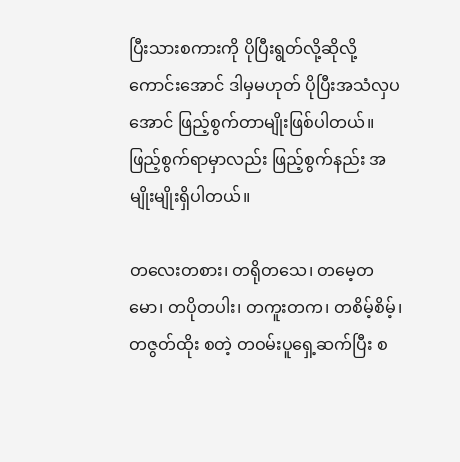ပြီးသားစကားကို ပိုပြီးရွတ်လို့ဆိုလို့ကောင်းအောင် ဒါမှမဟုတ် ပိုပြီးအသံလှပအောင် ဖြည့်စွက်တာမျိုးဖြစ်ပါတယ်။ ဖြည့်စွက်ရာမှာလည်း ဖြည့်စွက်နည်း အမျိုးမျိုးရှိပါတယ်။

တလေးတစား၊ တရိုတသေ၊ တမေ့တမော၊ တပိုတပါး၊ တကူးတက၊ တစိမ့်စိမ့်၊ တဇွတ်ထိုး စတဲ့ တဝမ်းပူရှေ့ဆက်ပြီး စ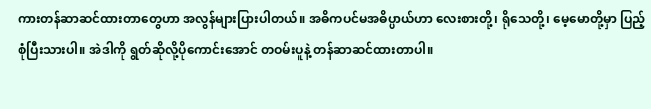ကားတန်ဆာဆင်ထားတာတွေဟာ အလွန်များပြားပါတယ်။ အဓိကပင်မအဓိပ္ပာယ်ဟာ လေးစားတို့၊ ရိုသေတို့၊ မေ့မောတို့မှာ ပြည့်စုံပြီးသားပါ။ အဲဒါကို ရွတ်ဆိုလို့ပိုကောင်းအောင် တဝမ်းပူနဲ့ တန်ဆာဆင်ထားတာပါ။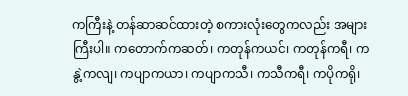ကကြီးနဲ့ တန်ဆာဆင်ထားတဲ့ စကားလုံးတွေကလည်း အများကြီးပါ။ ကတောက်ကဆတ်၊ ကတုန်ကယင်၊ ကတုန်ကရီ၊ ကနွဲ့ကလျ၊ ကပျာကယာ၊ ကပျာကသီ၊ ကသီကရီ၊ ကပိုကရို၊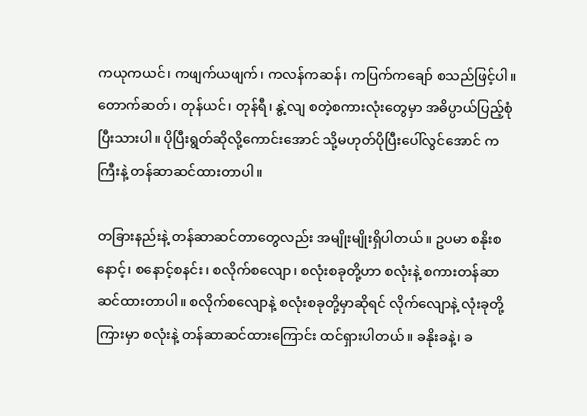ကယုကယင်၊ ကဖျက်ယဖျက်၊ ကလန်ကဆန်၊ ကပြက်ကချော် စသည်ဖြင့်ပါ။ တောက်ဆတ်၊ တုန်ယင်၊ တုန်ရီ၊ နွဲ့လျ စတဲ့စကားလုံးတွေမှာ အဓိပ္ပာယ်ပြည့်စုံပြီးသားပါ။ ပိုပြီးရွတ်ဆိုလို့ကောင်းအောင် သို့မဟုတ်ပိုပြီးပေါ်လွင်အောင် ကကြီးနဲ့ တန်ဆာဆင်ထားတာပါ။

တခြားနည်းနဲ့ တန်ဆာဆင်တာတွေလည်း အမျိုးမျိုးရှိပါတယ်။ ဥပမာ စနိုးစနောင့်၊ စနောင့်စနင်း၊ စလိုက်စလျော၊ စလုံးစခုတို့ဟာ စလုံးနဲ့ စကားတန်ဆာဆင်ထားတာပါ။ စလိုက်စလျောနဲ့ စလုံးစခုတို့မှာဆိုရင် လိုက်လျောနဲ့ လုံးခုတို့ကြားမှာ စလုံးနဲ့ တန်ဆာဆင်ထားကြောင်း ထင်ရှားပါတယ်။ ခနိုးခနဲ့၊ ခ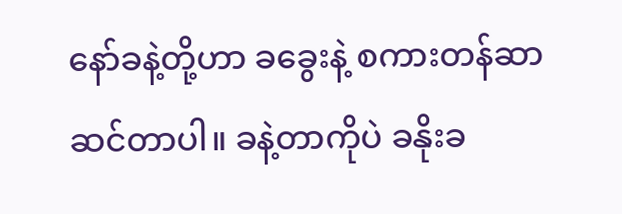နော်ခနဲ့တို့ဟာ ခခွေးနဲ့ စကားတန်ဆာဆင်တာပါ။ ခနဲ့တာကိုပဲ ခနိုးခ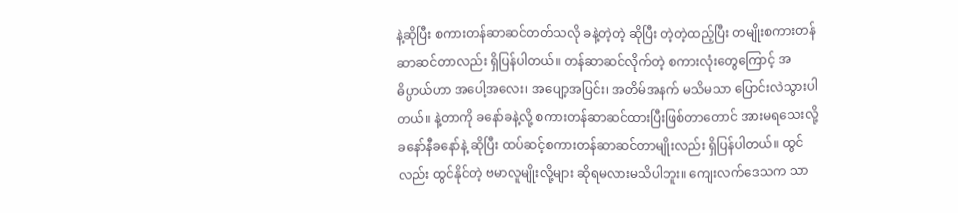နဲ့ဆိုပြီး စကားတန်ဆာဆင်တတ်သလို ခနဲ့တဲ့တဲ့ ဆိုပြီး တဲ့တဲ့ထည့်ပြီး တမျိုးစကားတန်ဆာဆင်တာလည်း ရှိပြန်ပါတယ်။ တန်ဆာဆင်လိုက်တဲ့ စကားလုံးတွေကြောင့် အဓိပ္ပာယ်ဟာ အပေါ့အလေး၊ အပျော့အပြင်း၊ အတိမ်အနက် မသိမသာ ပြောင်းလဲသွားပါတယ်။ နဲ့တာကို ခနော်ခနဲ့လို့ စကားတန်ဆာဆင်ထားပြီးဖြစ်တာတောင် အားမရသေးလို့ ခနော်နီခနော်နဲ့ ဆိုပြီး ထပ်ဆင့်စကားတန်ဆာဆင်တာမျိုးလည်း ရှိပြန်ပါတယ်။ ထွင်လည်း ထွင်နိုင်တဲ့ ဗမာလူမျိုးလို့များ ဆိုရမလားမသိပါဘူး။ ကျေးလက်ဒေသက သာ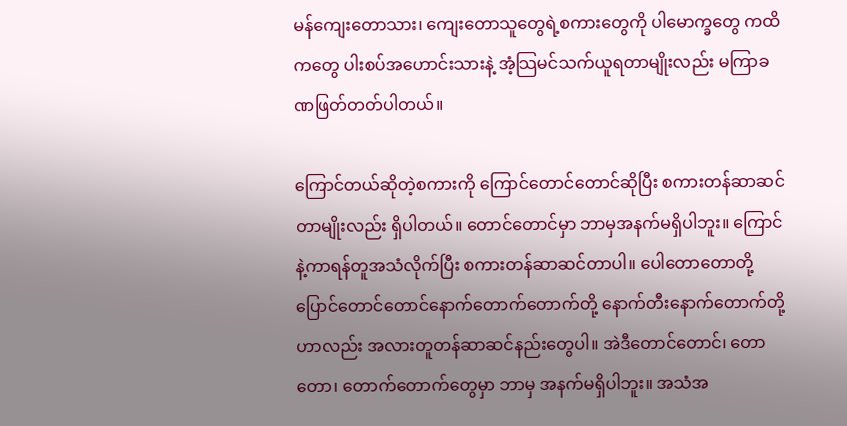မန်ကျေးတောသား၊ ကျေးတောသူတွေရဲ့စကားတွေကို ပါမောက္ခတွေ ကထိကတွေ ပါးစပ်အဟောင်းသားနဲ့ အံ့သြမင်သက်ယူရတာမျိုးလည်း မကြာခဏဖြတ်တတ်ပါတယ်။

ကြောင်တယ်ဆိုတဲ့စကားကို ကြောင်တောင်တောင်ဆိုပြီး စကားတန်ဆာဆင်တာမျိုးလည်း ရှိပါတယ်။ တောင်တောင်မှာ ဘာမှအနက်မရှိပါဘူး။ ကြောင်နဲ့ကာရန်တူအသံလိုက်ပြီး စကားတန်ဆာဆင်တာပါ။ ပေါတောတောတို့ ပြောင်တောင်တောင်နောက်တောက်တောက်တို့ နောက်တီးနောက်တောက်တို့ဟာလည်း အလားတူတန်ဆာဆင်နည်းတွေပါ။ အဲဒီတောင်တောင်၊ တောတော၊ တောက်တောက်တွေမှာ ဘာမှ အနက်မရှိပါဘူး။ အသံအ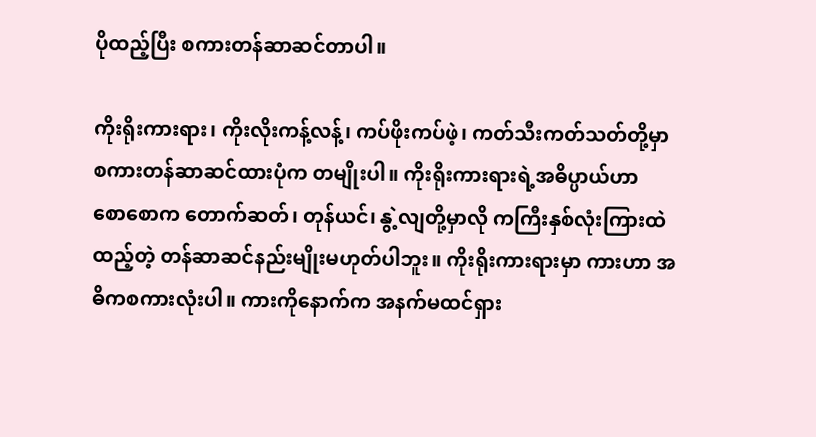ပိုထည့်ပြီး စကားတန်ဆာဆင်တာပါ။

ကိုးရိုးကားရား၊ ကိုးလိုးကန့်လန့်၊ ကပ်ဖိုးကပ်ဖဲ့၊ ကတ်သီးကတ်သတ်တို့မှာ စကားတန်ဆာဆင်ထားပုံက တမျိုးပါ။ ကိုးရိုးကားရားရဲ့အဓိပ္ပာယ်ဟာ စောစောက တောက်ဆတ်၊ တုန်ယင်၊ နွဲ့လျတို့မှာလို ကကြီးနှစ်လုံးကြားထဲထည့်တဲ့ တန်ဆာဆင်နည်းမျိုးမဟုတ်ပါဘူး။ ကိုးရိုးကားရားမှာ ကားဟာ အဓိကစကားလုံးပါ။ ကားကိုနောက်က အနက်မထင်ရှား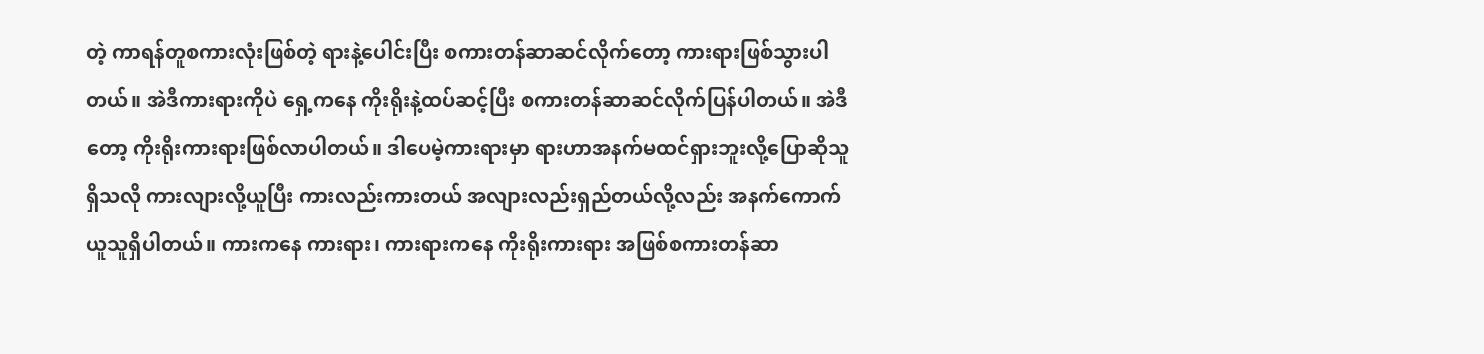တဲ့ ကာရန်တူစကားလုံးဖြစ်တဲ့ ရားနဲ့ပေါင်းပြီး စကားတန်ဆာဆင်လိုက်တော့ ကားရားဖြစ်သွားပါတယ်။ အဲဒီကားရားကိုပဲ ရှေ့ကနေ ကိုးရိုးနဲ့ထပ်ဆင့်ပြီး စကားတန်ဆာဆင်လိုက်ပြန်ပါတယ်။ အဲဒီတော့ ကိုးရိုးကားရားဖြစ်လာပါတယ်။ ဒါပေမဲ့ကားရားမှာ ရားဟာအနက်မထင်ရှားဘူးလို့ပြောဆိုသူရှိသလို ကားလျားလို့ယူပြီး ကားလည်းကားတယ် အလျားလည်းရှည်တယ်လို့လည်း အနက်ကောက်ယူသူရှိပါတယ်။ ကားကနေ ကားရား၊ ကားရားကနေ ကိုးရိုးကားရား အဖြစ်စကားတန်ဆာ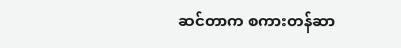ဆင်တာက စကားတန်ဆာ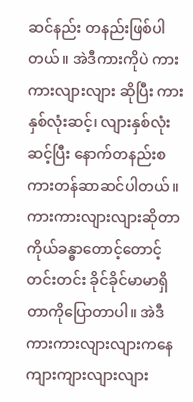ဆင်နည်း တနည်းဖြစ်ပါတယ်။ အဲဒီကားကိုပဲ ကားကားလျားလျား ဆိုပြီး ကားနှစ်လုံးဆင့်၊ လျားနှစ်လုံးဆင့်ပြီး နောက်တနည်းစကားတန်ဆာဆင်ပါတယ်။ ကားကားလျားလျားဆိုတာ ကိုယ်ခန္ဓာတောင့်တောင့်တင်းတင်း ခိုင်ခိုင်မာမာရှိတာကိုပြောတာပါ။ အဲဒီကားကားလျားလျားကနေ ကျားကျားလျားလျား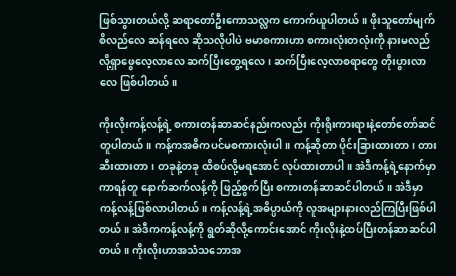ဖြစ်သွားတယ်လို့ ဆရာတော်ဦးကောသလ္လက ကောက်ယူပါတယ်။ ဖိုးသူတော်မျက်စိလည်လေ ဆန်ရလေ ဆိုသလိုပါပဲ ဗမာစကားဟာ စကားလုံးတလုံးကို နားမလည်လို့ရှာဖွေလေ့လာလေ ဆက်ပြီးတွေ့ရလေ၊ ဆက်ပြီးလေ့လာစရာတွေ တိုးပွားလာလေ ဖြစ်ပါတယ်။

ကိုးလိုးကန့်လန့်ရဲ့ စကားတန်ဆာဆင်နည်းကလည်း ကိုးရိုးကားရားနဲ့တော်တော်ဆင်တူပါတယ်။ ကန့်ကအဓိကပင်မစကားလုံးပါ။ ကန့်ဆိုတာ ပိုင်းခြားထားတာ၊ တားဆီးထားတာ၊ တခုနဲ့တခု ထိစပ်လို့မရအောင် လုပ်ထားတာပါ။ အဲဒီကန့်ရဲ့နောက်မှာ ကာရန်တူ နောက်ဆက်လန့်ကို ဖြည့်စွက်ပြီး စကားတန်ဆာဆင်ပါတယ်။ အဲဒီမှာ ကန့်လန့်ဖြစ်လာပါတယ်။ ကန့်လန့်ရဲ့အဓိပ္ပာယ်ကို လူအများနားလည်ကြပြီးဖြစ်ပါတယ်။ အဲဒီကကန့်လန့်ကို ရွတ်ဆိုလို့ကောင်းအောင် ကိုးလိုးနဲ့ထပ်ပြီးတန်ဆာဆင်ပါတယ်။ ကိုးလိုးဟာအသံသဘောအ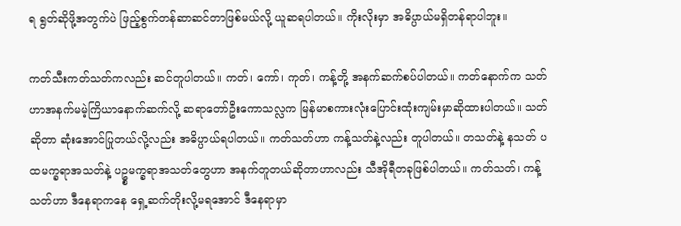ရ ရွတ်ဆိုဖို့အတွက်ပဲ ဖြည့်စွက်တန်ဆာဆင်တာဖြစ်မယ်လို့ ယူဆရပါတယ်။ ကိုးလိုးမှာ အဓိပ္ပာယ်မရှိတန်ရာပါဘူး။

ကတ်သီးကတ်သတ်ကလည်း ဆင်တူပါတယ်။ ကတ်၊ ကော်၊ ကုတ်၊ ကန့်တို့ အနက်ဆက်စပ်ပါတယ်။ ကတ်နောက်က သတ်ဟာအနက်မမဲ့ကြိယာနောက်ဆက်လို့ ဆရာတော်ဦးကောသလ္လက မြန်မာစကားလုံးပြောင်းထုံးကျမ်းမှာဆိုထားပါတယ်။ သတ်ဆိုတာ ဆုံးအောင်ပြုတယ်လို့လည်း အဓိပ္ပာယ်ရပါတယ်။ ကတ်သတ်ဟာ ကန့်သတ်နဲ့လည်း တူပါတယ်။ တသတ်နဲ့ နသတ် ပထမက္ခရာအသတ်နဲ့ ပဥ္စမက္ခရာအသတ်တွေဟာ အနက်တူတယ်ဆိုတာဟာလည်း သီအိုရီတခုဖြစ်ပါတယ်။ ကတ်သတ်၊ ကန့်သတ်ဟာ ဒီနေရာကနေ ရှေ့ဆက်တိုးလို့မရအောင် ဒီနေရာမှာ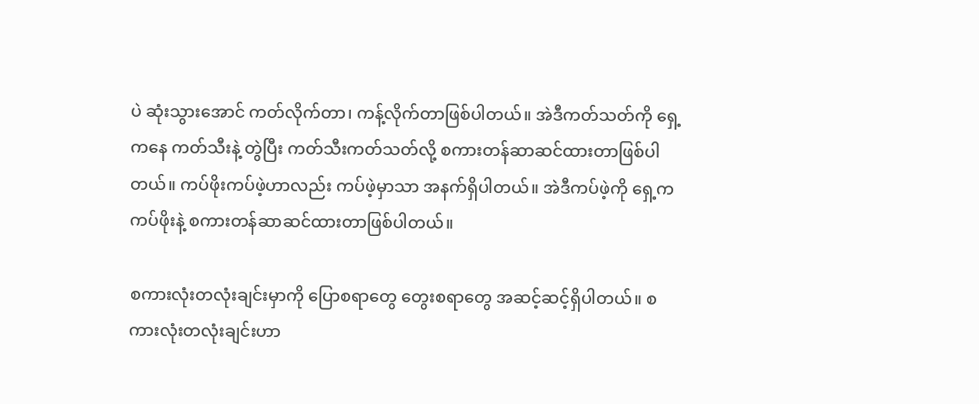ပဲ ဆုံးသွားအောင် ကတ်လိုက်တာ၊ ကန့်လိုက်တာဖြစ်ပါတယ်။ အဲဒီကတ်သတ်ကို ရှေ့ကနေ ကတ်သီးနဲ့ တွဲပြီး ကတ်သီးကတ်သတ်လို့ စကားတန်ဆာဆင်ထားတာဖြစ်ပါတယ်။ ကပ်ဖိုးကပ်ဖဲ့ဟာလည်း ကပ်ဖဲ့မှာသာ အနက်ရှိပါတယ်။ အဲဒီကပ်ဖဲ့ကို ရှေ့က ကပ်ဖိုးနဲ့ စကားတန်ဆာဆင်ထားတာဖြစ်ပါတယ်။

စကားလုံးတလုံးချင်းမှာကို ပြောစရာတွေ တွေးစရာတွေ အဆင့်ဆင့်ရှိပါတယ်။ စကားလုံးတလုံးချင်းဟာ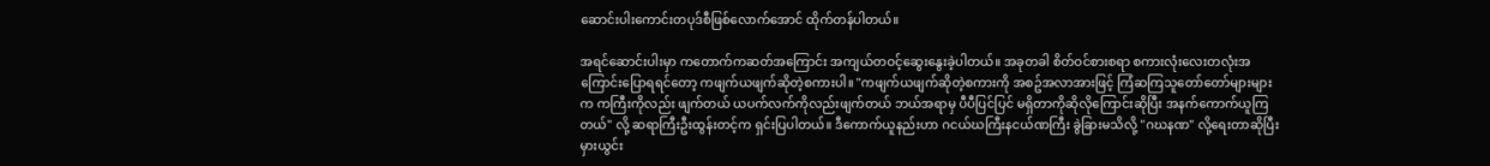ဆောင်းပါးကောင်းတပုဒ်စီဖြစ်လောက်အောင် ထိုက်တန်ပါတယ်။

အရင်ဆောင်းပါးမှာ ကတောက်ကဆတ်အကြောင်း အကျယ်တဝင့်ဆွေးနွေးခဲ့ပါတယ်။ အခုတခါ စိတ်ဝင်စားစရာ စကားလုံးလေးတလုံးအကြောင်းပြောရရင်တော့ ကဖျက်ယဖျက်ဆိုတဲ့စကားပါ။ "ကဖျက်ယဖျက်ဆိုတဲ့စကားကို အစဥ်အလာအားဖြင့် ကြံဆကြသူတော်တော်များများက ကကြီးကိုလည်း ဖျက်တယ် ယပက်လက်ကိုလည်းဖျက်တယ် ဘယ်အရာမှ ပီပီပြင်ပြင် မရှိတာကိုဆိုလိုကြောင်းဆိုပြီး အနက်ကောက်ယူကြတယ်" လို့ ဆရာကြီးဦးထွန်းတင့်က ရှင်းပြပါတယ်။ ဒီကောက်ယူနည်းဟာ ဂငယ်ဃကြီးနငယ်ဏကြီး ခွဲခြားမသိလို့ "ဂဃနဏ" လို့ရေးတာဆိုပြီးမှားယွင်း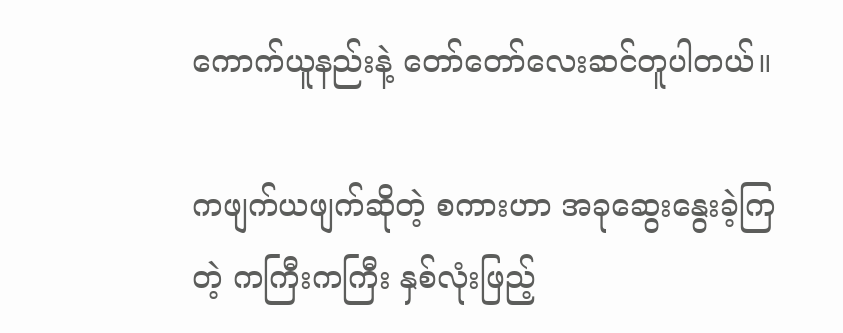ကောက်ယူနည်းနဲ့ တော်တော်လေးဆင်တူပါတယ်။

ကဖျက်ယဖျက်ဆိုတဲ့ စကားဟာ အခုဆွေးနွေးခဲ့ကြတဲ့ ကကြီးကကြီး နှစ်လုံးဖြည့်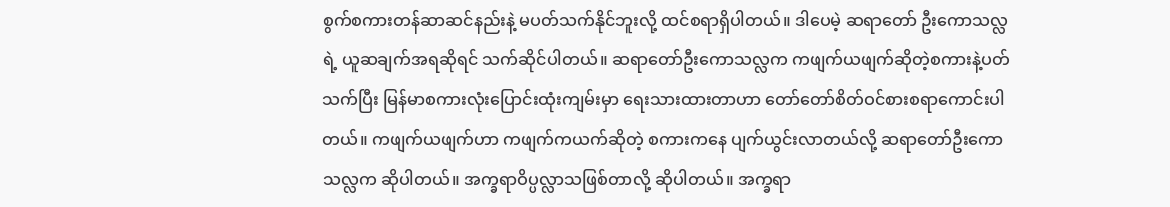စွက်စကားတန်ဆာဆင်နည်းနဲ့ မပတ်သက်နိုင်ဘူးလို့ ထင်စရာရှိပါတယ်။ ဒါပေမဲ့ ဆရာတော် ဦးကောသလ္လရဲ့ ယူဆချက်အရဆိုရင် သက်ဆိုင်ပါတယ်။ ဆရာတော်ဦးကောသလ္လက ကဖျက်ယဖျက်ဆိုတဲ့စကားနဲ့ပတ်သက်ပြီး မြန်မာစကားလုံးပြောင်းထုံးကျမ်းမှာ ရေးသားထားတာဟာ တော်တော်စိတ်ဝင်စားစရာကောင်းပါတယ်။ ကဖျက်ယဖျက်ဟာ ကဖျက်ကယက်ဆိုတဲ့ စကားကနေ ပျက်ယွင်းလာတယ်လို့ ဆရာတော်ဦးကောသလ္လက ဆိုပါတယ်။ အက္ခရာဝိပ္ပလ္လာသဖြစ်တာလို့ ဆိုပါတယ်။ အက္ခရာ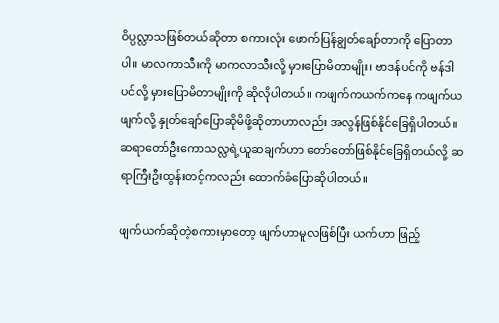ဝိပ္ပလ္လာသဖြစ်တယ်ဆိုတာ စကားလုံး ဖောက်ပြန်ချွတ်ချော်တာကို ပြောတာပါ။ မာလကာသီးကို မာကလာသီးလို့ မှားပြောမိတာမျိုး၊ ဗာဒန်ပင်ကို ဗန်ဒါပင်လို့ မှားပြောမိတာမျိုးကို ဆိုလိုပါတယ်။ ကဖျက်ကယက်ကနေ ကဖျက်ယဖျက်လို့ နှုတ်ချော်ပြောဆိုမိဖို့ဆိုတာဟာလည်း အလွန်ဖြစ်နိုင်ခြေရှိပါတယ်။ ဆရာတော်ဦးကောသလ္လရဲ့ယူဆချက်ဟာ တော်တော်ဖြစ်နိုင်ခြေရှိတယ်လို့ ဆရာကြီးဦးထွန်းတင့်ကလည်း ထောက်ခံပြောဆိုပါတယ်။

ဖျက်ယက်ဆိုတဲ့စကားမှာတော့ ဖျက်ဟာမူလဖြစ်ပြီး ယက်ဟာ ဖြည့်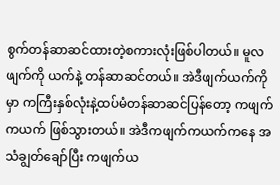စွက်တန်ဆာဆင်ထားတဲ့စကားလုံးဖြစ်ပါတယ်။ မူလဖျက်ကို ယက်နဲ့ တန်ဆာဆင်တယ်။ အဲဒီဖျက်ယက်ကိုမှာ ကကြီးနှစ်လုံးနဲ့ထပ်မံတန်ဆာဆင်ပြန်တော့ ကဖျက်ကယက် ဖြစ်သွားတယ်။ အဲဒီကဖျက်ကယက်ကနေ အသံချွတ်ချော်ပြီး ကဖျက်ယ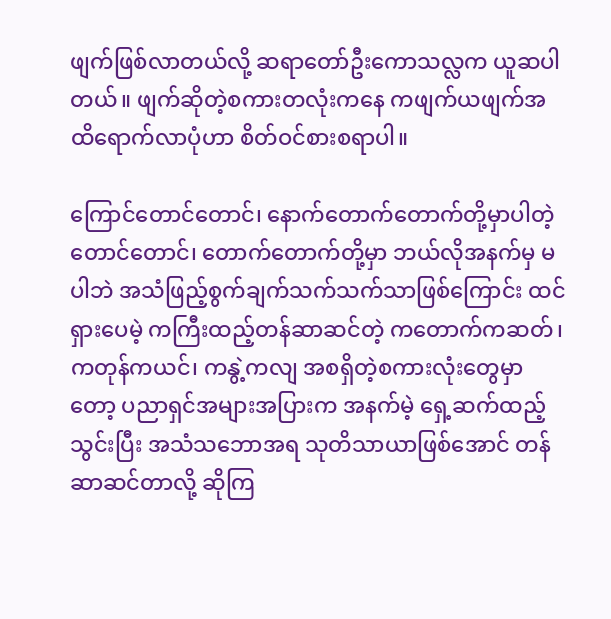ဖျက်ဖြစ်လာတယ်လို့ ဆရာတော်ဦးကောသလ္လက ယူဆပါတယ်။ ဖျက်ဆိုတဲ့စကားတလုံးကနေ ကဖျက်ယဖျက်အထိရောက်လာပုံဟာ စိတ်ဝင်စားစရာပါ။

ကြောင်တောင်တောင်၊ နောက်တောက်တောက်တို့မှာပါတဲ့ တောင်တောင်၊ တောက်တောက်တို့မှာ ဘယ်လိုအနက်မှ မပါဘဲ အသံဖြည့်စွက်ချက်သက်သက်သာဖြစ်ကြောင်း ထင်ရှားပေမဲ့ ကကြီးထည့်တန်ဆာဆင်တဲ့ ကတောက်ကဆတ်၊ ကတုန်ကယင်၊ ကနွဲ့ကလျ အစရှိတဲ့စကားလုံးတွေမှာတော့ ပညာရှင်အများအပြားက အနက်မဲ့ ရှေ့ဆက်ထည့်သွင်းပြီး အသံသဘောအရ သုတိသာယာဖြစ်အောင် တန်ဆာဆင်တာလို့ ဆိုကြ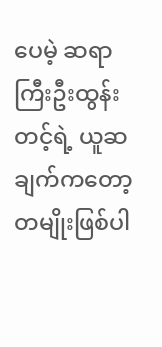ပေမဲ့ ဆရာကြီးဦးထွန်းတင့်ရဲ့ ယူဆချက်ကတော့ တမျိုးဖြစ်ပါ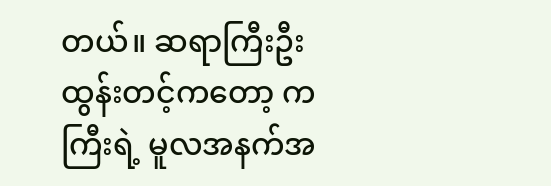တယ်။ ဆရာကြီးဦးထွန်းတင့်ကတော့ ကကြီးရဲ့ မူလအနက်အ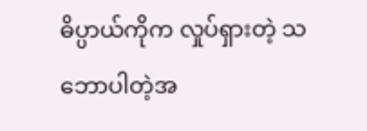ဓိပ္ပာယ်ကိုက လှုပ်ရှားတဲ့ သဘောပါတဲ့အ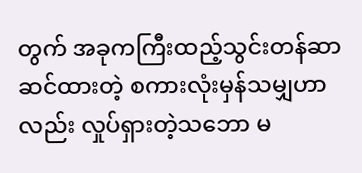တွက် အခုကကြီးထည့်သွင်းတန်ဆာဆင်ထားတဲ့ စကားလုံးမှန်သမျှဟာလည်း လှုပ်ရှားတဲ့သဘော မ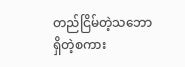တည်ငြိမ်တဲ့သဘောရှိတဲ့စကား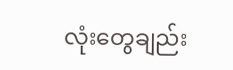လုံးတွေချည်း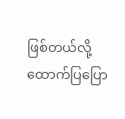ဖြစ်တယ်လို့ ထောက်ပြပြော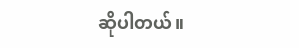ဆိုပါတယ်။